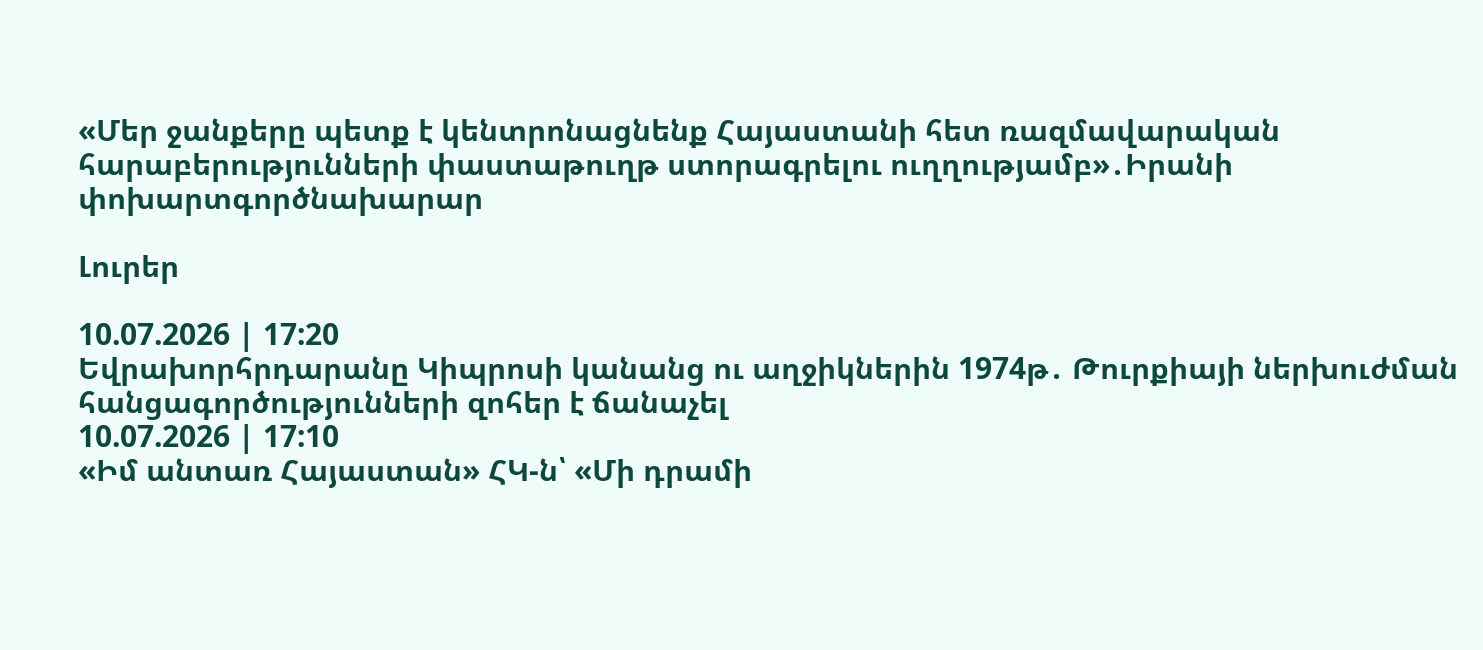«Մեր ջանքերը պետք է կենտրոնացնենք Հայաստանի հետ ռազմավարական հարաբերությունների փաստաթուղթ ստորագրելու ուղղությամբ»․Իրանի փոխարտգործնախարար

Լուրեր

10.07.2026 | 17:20
Եվրախորհրդարանը Կիպրոսի կանանց ու աղջիկներին 1974թ․ Թուրքիայի ներխուժման հանցագործությունների զոհեր է ճանաչել
10.07.2026 | 17:10
«Իմ անտառ Հայաստան» ՀԿ-ն՝ «Մի դրամի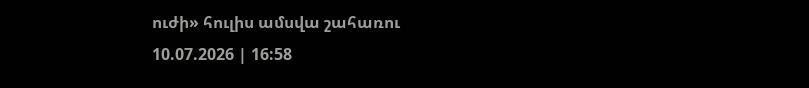ուժի» հուլիս ամսվա շահառու
10.07.2026 | 16:58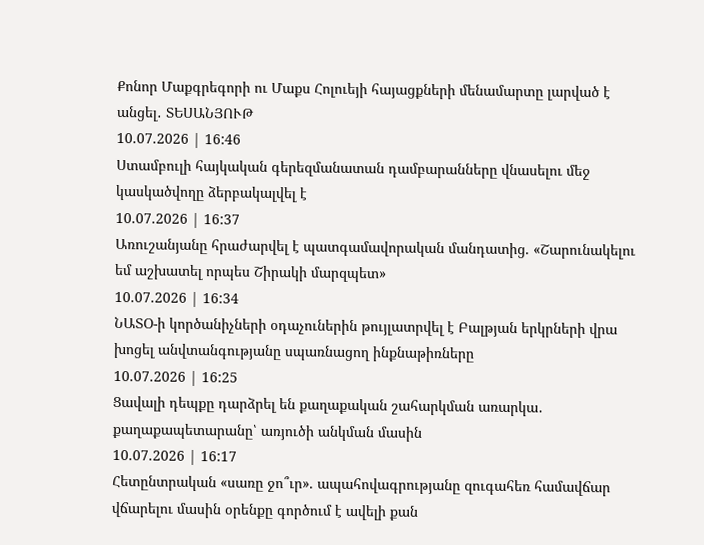Քոնոր Մաքգրեգորի ու Մաքս Հոլուեյի հայացքների մենամարտը լարված է անցել․ ՏԵՍԱՆՅՈՒԹ
10.07.2026 | 16:46
Ստամբուլի հայկական գերեզմանատան դամբարանները վնասելու մեջ կասկածվողը ձերբակալվել է
10.07.2026 | 16:37
Առուշանյանը հրաժարվել է պատգամավորական մանդատից. «Շարունակելու եմ աշխատել որպես Շիրակի մարզպետ»
10.07.2026 | 16:34
ՆԱՏՕ-ի կործանիչների օդաչուներին թույլատրվել է Բալթյան երկրների վրա խոցել անվտանգությանը սպառնացող ինքնաթիռները
10.07.2026 | 16:25
Ցավալի դեպքը դարձրել են քաղաքական շահարկման առարկա․ քաղաքապետարանը՝ առյուծի անկման մասին
10.07.2026 | 16:17
Հետընտրական «սառը ջո՞ւր». ապահովագրությանը զուգահեռ համավճար վճարելու մասին օրենքը գործում է ավելի քան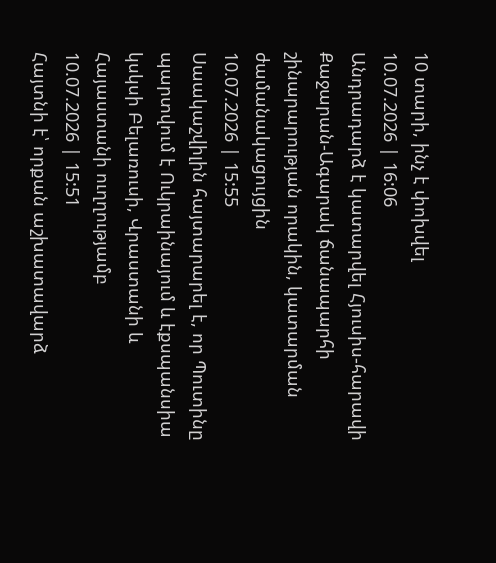10 տարի, ինչ է փոխվել
10.07.2026 | 16:06
Անդրադարձ է կատարվել Հյուսիս-հարավի Քաջարան-Ագարակ ճանապարհի շինարարության որակին, կատարման ժամանակացույցին
10.07.2026 | 15:55
Սաակաշվիլին հայտարարել է, որ Պուտինը պարտվում է Ուկրաինայում և էքսպանսիա կսկսի Բելառուսի, Վրաստանի և Հայաստանի ուղղությամբ
10.07.2026 | 15:51
Հայտնի է՝ որքան աշխատավարձ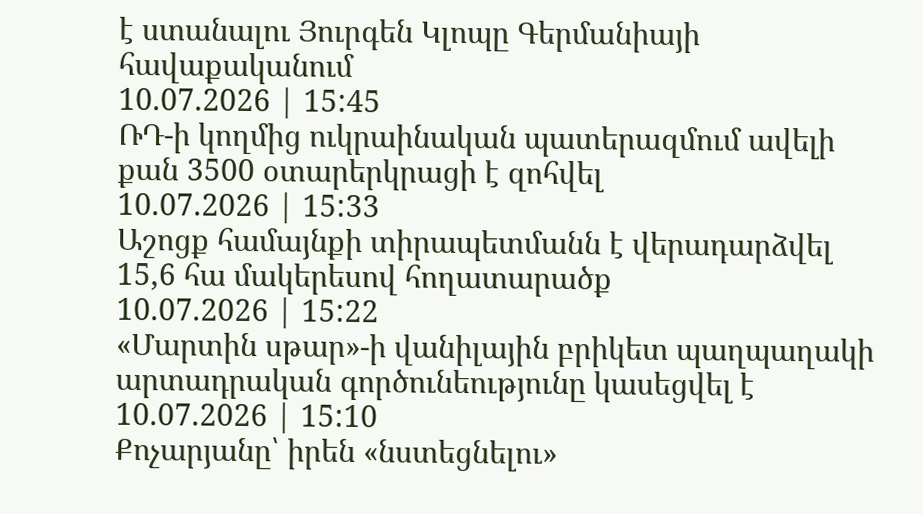է ստանալու Յուրգեն Կլոպը Գերմանիայի հավաքականում
10.07.2026 | 15:45
ՌԴ-ի կողմից ուկրաինական պատերազմում ավելի քան 3500 օտարերկրացի է զոհվել
10.07.2026 | 15:33
Աշոցք համայնքի տիրապետմանն է վերադարձվել 15,6 հա մակերեսով հողատարածք
10.07.2026 | 15:22
«Մարտին սթար»-ի վանիլային բրիկետ պաղպաղակի արտադրական գործունեությունը կասեցվել է
10.07.2026 | 15:10
Քոչարյանը՝ իրեն «նստեցնելու»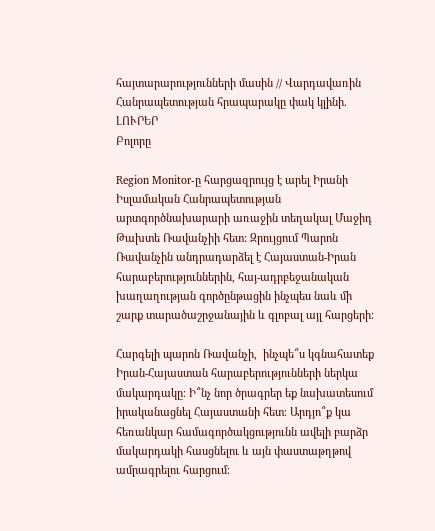հայտարարությունների մասին // Վարդավառին Հանրապետության հրապարակը փակ կլինի․ ԼՈՒՐԵՐ
Բոլորը

Region Monitor-ը հարցազրույց է արել Իրանի Իսլամական Հանրապետության արտգործնախարարի առաջին տեղակալ Մաջիդ Թախտե Ռավանչիի հետ: Զրույցում Պարոն Ռավանչին անդրադարձել է Հայաստան-Իրան հարաբերություններին, հայ-ադրբեջանական խաղաղության գործընթացին ինչպես նաև մի շարք տարածաշրջանային և գլոբալ այլ հարցերի։

Հարգելի պարոն Ռավանչի,  ինչպե՞ս կգնահատեք Իրան-Հայաստան հարաբերությունների ներկա մակարդակը։ Ի՞նչ նոր ծրագրեր եք նախատեսում իրականացնել Հայաստանի հետ։ Արդյո՞ք կա հեռանկար համագործակցությունն ավելի բարձր մակարդակի հասցնելու և այն փաստաթղթով ամրագրելու հարցում։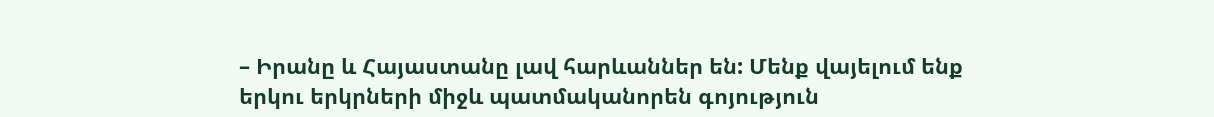– Իրանը և Հայաստանը լավ հարևաններ են: Մենք վայելում ենք երկու երկրների միջև պատմականորեն գոյություն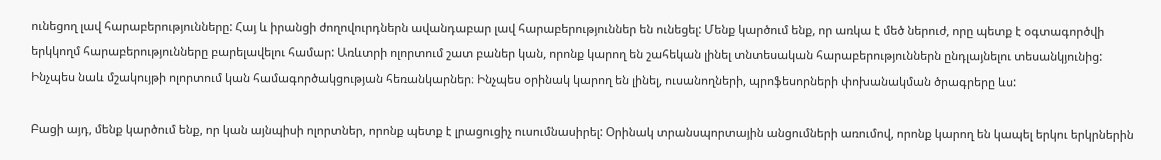ունեցող լավ հարաբերությունները: Հայ և իրանցի ժողովուրդներն ավանդաբար լավ հարաբերություններ են ունեցել: Մենք կարծում ենք, որ առկա է մեծ ներուժ, որը պետք է օգտագործվի երկկողմ հարաբերությունները բարելավելու համար: Առևտրի ոլորտում շատ բաներ կան, որոնք կարող են շահեկան լինել տնտեսական հարաբերություններն ընդլայնելու տեսանկյունից: Ինչպես նաև մշակույթի ոլորտում կան համագործակցության հեռանկարներ։ Ինչպես օրինակ կարող են լինել, ուսանողների, պրոֆեսորների փոխանակման ծրագրերը ևս:

Բացի այդ, մենք կարծում ենք, որ կան այնպիսի ոլորտներ, որոնք պետք է լրացուցիչ ուսումնասիրել: Օրինակ տրանսպորտային անցումների առումով, որոնք կարող են կապել երկու երկրներին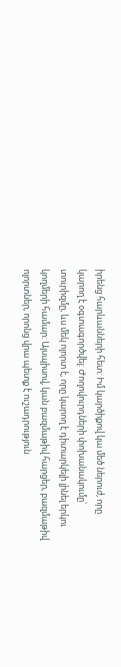իրենց հարևանների հետ: Իմ կարծիքով կա մեծ ներուժ, որը կարող է օգտագործվել: Ժողովուրդների փոխանակումը՝ տուրիզմը, ևս մեկ ոլորտ է, որը կարող է դիտարկելի լինել երկու կողմերի համար: Այսպիսով, կան բազմաթիվ հարցեր, բազմաթիվ ոլորտներ, որոնց վրա պետք է ուշադրություն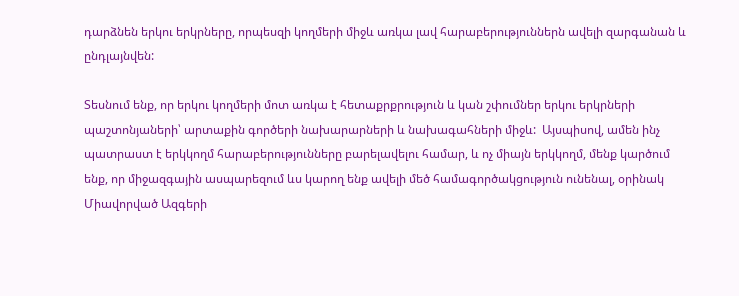դարձնեն երկու երկրները, որպեսզի կողմերի միջև առկա լավ հարաբերություններն ավելի զարգանան և ընդլայնվեն:

Տեսնում ենք, որ երկու կողմերի մոտ առկա է հետաքրքրություն և կան շփումներ երկու երկրների պաշտոնյաների՝ արտաքին գործերի նախարարների և նախագահների միջև:  Այսպիսով, ամեն ինչ պատրաստ է երկկողմ հարաբերությունները բարելավելու համար, և ոչ միայն երկկողմ, մենք կարծում ենք, որ միջազգային ասպարեզում ևս կարող ենք ավելի մեծ համագործակցություն ունենալ, օրինակ Միավորված Ազգերի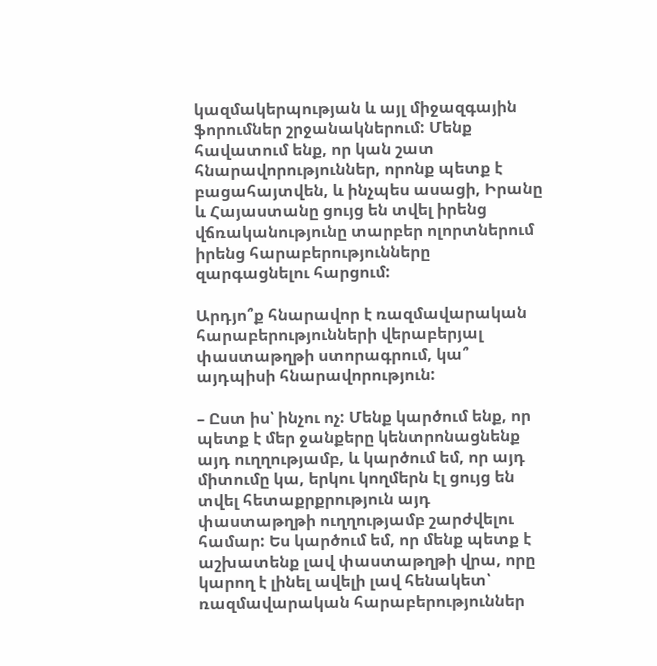կազմակերպության և այլ միջազգային ֆորումներ շրջանակներում: Մենք հավատում ենք, որ կան շատ հնարավորություններ, որոնք պետք է բացահայտվեն, և ինչպես ասացի, Իրանը և Հայաստանը ցույց են տվել իրենց վճռականությունը տարբեր ոլորտներում իրենց հարաբերությունները զարգացնելու հարցում:

Արդյո՞ք հնարավոր է ռազմավարական հարաբերությունների վերաբերյալ փաստաթղթի ստորագրում, կա՞ այդպիսի հնարավորություն:

– Ըստ իս՝ ինչու ոչ: Մենք կարծում ենք, որ պետք է մեր ջանքերը կենտրոնացնենք այդ ուղղությամբ, և կարծում եմ, որ այդ միտումը կա, երկու կողմերն էլ ցույց են տվել հետաքրքրություն այդ փաստաթղթի ուղղությամբ շարժվելու համար: Ես կարծում եմ, որ մենք պետք է աշխատենք լավ փաստաթղթի վրա, որը կարող է լինել ավելի լավ հենակետ՝ ռազմավարական հարաբերություններ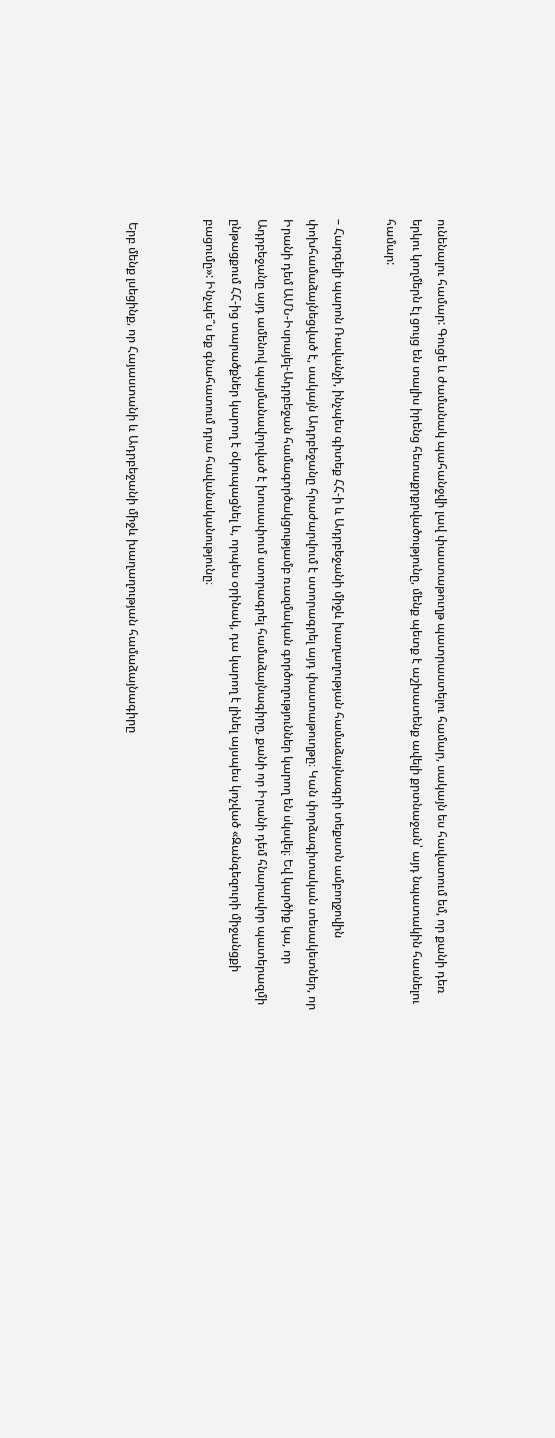ունենալու համար: Գուցե և ժամանակ պահանջվի լավ փաստաթուղթ պատրաստելու համար, սակայն ես հավատում եմ, որ քանի դեռ երկու կողմերն էլ ցույց են տալիս իրենց հետաքրքրվածությունը, մենք պետք է աշխատենք ավելի քրտնաջան՝ այդ նպատակին հասնելու համար:

– Հարգելի պարոն Ռավանչի, ինչպես գիտեք ՀՀ-ի և Ադրբեջանի միջև խաղաղության համաձայնագրի տեքստն ամբողջովին փոխհամաձայնեցված է, սակայն Ադրբեջանը հրաժարվում է ստորագրել այդ փաստաթուղթը։ Կան փորձագիտական տեսակետներ, որ Իրանի դեմ ԱՄՆ-Իսրայել-Ադրբեջան համագործակցությամբ ռազմական գործողություններ կարող են սկսվել։ Եվ կարծիք կա, որ Ադրբեջանը այդ ամենով պայմանավորված է խուսափում ստորագրել համաձայնագիրը, քանի որ Իրանի դեմ հնարավոր պատերազմի ընթացքում ՀՀ-ից տարածքներ կարող է օկուպացնել և, որպես օրինակ, դա կարող է լինել այսպես կոչված «Զանգեզուրի միջանցքի բացումը»: Ինչպե՞ս եք գնահատում դրա հավանականությունը։


 Երբ մենք լսեցինք, որ Հայաստանի և Ադրբեջանի միջև խաղաղության համաձայնագիրը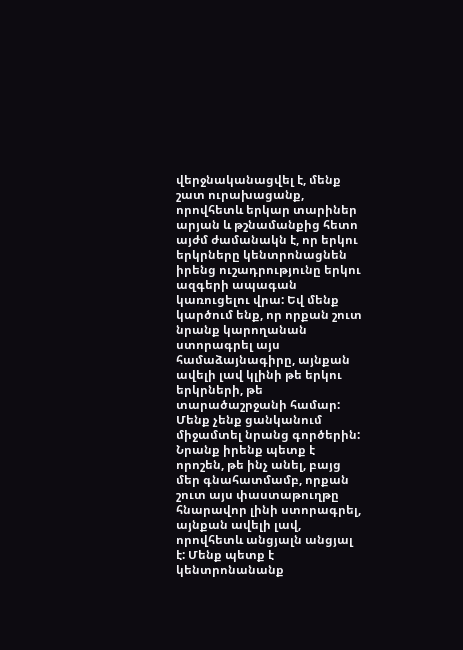վերջնականացվել է, մենք շատ ուրախացանք, որովհետև երկար տարիներ արյան և թշնամանքից հետո այժմ ժամանակն է, որ երկու երկրները կենտրոնացնեն իրենց ուշադրությունը երկու ազգերի ապագան կառուցելու վրա: Եվ մենք կարծում ենք, որ որքան շուտ նրանք կարողանան ստորագրել այս համաձայնագիրը, այնքան ավելի լավ կլինի թե երկու երկրների, թե տարածաշրջանի համար: Մենք չենք ցանկանում միջամտել նրանց գործերին: Նրանք իրենք պետք է որոշեն, թե ինչ անել, բայց մեր գնահատմամբ, որքան շուտ այս փաստաթուղթը հնարավոր լինի ստորագրել, այնքան ավելի լավ, որովհետև անցյալն անցյալ է: Մենք պետք է կենտրոնանանք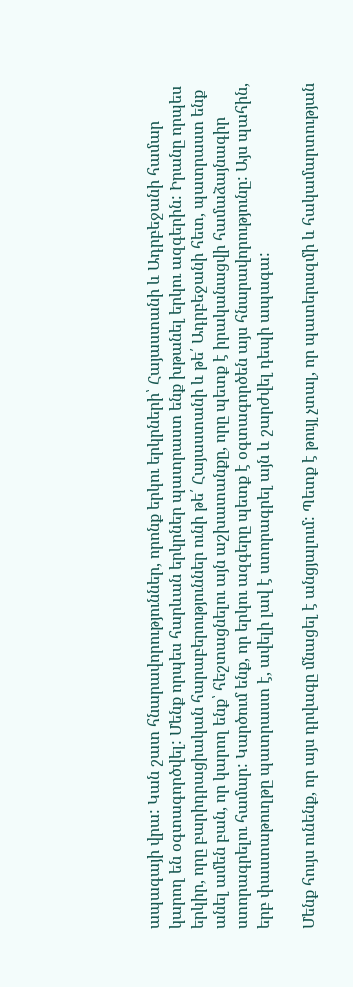ապագայի վրա: Կան շատ հնարավորություններ, որոնք երկու երկրների՝ Հայաստանի և Ադրբեջանի համար կարող են օգտագործվել: Մենք որպես հարևան երկրներ պատրաստ ենք խթանել երկու ազգերին: Իրանը որպես երկիր, որը բարիդրացիական հարաբերություններ ունի թե՛ Հայաստանի և թե՛ Ադրբեջանի հետ, պատրաստ ենք անել ամեն բան, որ կարող ենք՝ հեշտացնելու այն աշխատանքը, որը պետք է իրականացվի համաձայնագիր ստորագրելու համար: Կարծում ենք, որ երկու ազգերը պետք է օգտագործեն այս հնարավորությունը: Այս պահին, երբ փաստաթուղթը պատրաստ է, ավելի լավ է ստորագրել այն և շարժվել դեպի ապագա:

Մենք հույս ունենք, որ այս դրվագը մնացել է անցյալում: Պետք է թույլ չտալ, որ պատերազմի և հակամարտության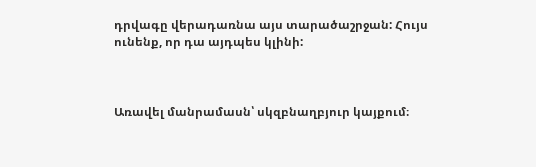դրվագը վերադառնա այս տարածաշրջան: Հույս ունենք, որ դա այդպես կլինի:



Առավել մանրամասն՝ սկզբնաղբյուր կայքում։